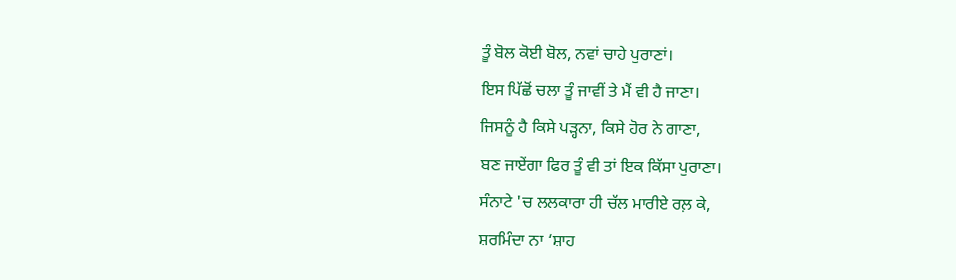ਤੂੰ ਬੋਲ ਕੋਈ ਬੋਲ, ਨਵਾਂ ਚਾਹੇ ਪੁਰਾਣਾਂ।
ਇਸ ਪਿੱਛੋਂ ਚਲਾ ਤੂੰ ਜਾਵੀਂ ਤੇ ਮੈਂ ਵੀ ਹੈ ਜਾਣਾ।
ਜਿਸਨੂੰ ਹੈ ਕਿਸੇ ਪੜ੍ਹਨਾ, ਕਿਸੇ ਹੋਰ ਨੇ ਗਾਣਾ,
ਬਣ ਜਾਏਂਗਾ ਫਿਰ ਤੂੰ ਵੀ ਤਾਂ ਇਕ ਕਿੱਸਾ ਪੁਰਾਣਾ।
ਸੰਨਾਟੇ 'ਚ ਲਲਕਾਰਾ ਹੀ ਚੱਲ ਮਾਰੀਏ ਰਲ਼ ਕੇ,
ਸ਼ਰਮਿੰਦਾ ਨਾ ‘ਸ਼ਾਹ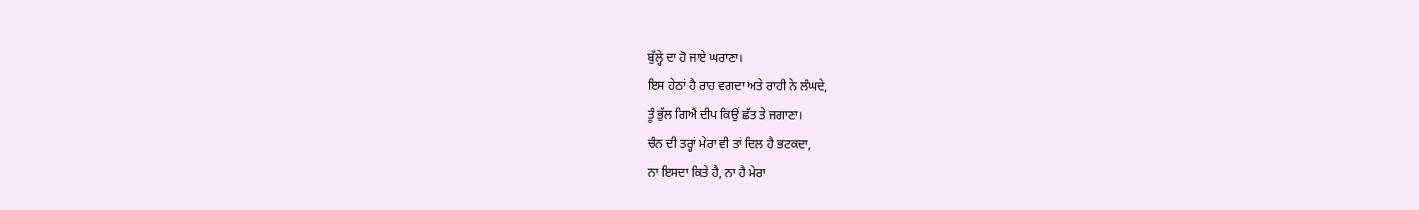ਬੁੱਲ੍ਹੇ ਦਾ ਹੋ ਜਾਏ ਘਰਾਣਾ।
ਇਸ ਹੇਠਾਂ ਹੈ ਰਾਹ ਵਗਦਾ ਅਤੇ ਰਾਹੀ ਨੇ ਲੰਘਦੇ,
ਤੂੰ ਭੁੱਲ ਗਿਐਂ ਦੀਪ ਕਿਉਂ ਛੱਤ ਤੇ ਜਗਾਣਾ।
ਚੰਨ ਦੀ ਤਰ੍ਹਾਂ ਮੇਰਾ ਵੀ ਤਾਂ ਦਿਲ ਹੈ ਭਟਕਦਾ,
ਨਾ ਇਸਦਾ ਕਿਤੇ ਹੈ, ਨਾ ਹੈ ਮੇਰਾ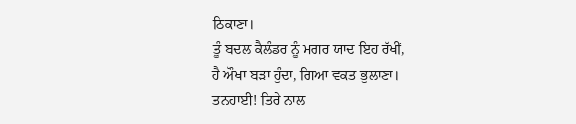ਠਿਕਾਣਾ।
ਤੂੰ ਬਦਲ ਕੈਲੰਡਰ ਨੂੰ ਮਗਰ ਯਾਦ ਇਹ ਰੱਖੀਂ,
ਹੈ ਔਖਾ ਬੜਾ ਹੁੰਦਾ, ਗਿਆ ਵਕਤ ਭੁਲਾਣਾ।
ਤਨਹਾਈ! ਤਿਰੇ ਨਾਲ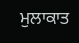ਮੁਲਾਕਾਤ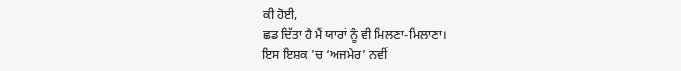ਕੀ ਹੋਈ,
ਛਡ ਦਿੱਤਾ ਹੈ ਮੈਂ ਯਾਰਾਂ ਨੂੰ ਵੀ ਮਿਲਣਾ-ਮਿਲਾਣਾ।
ਇਸ ਇਸ਼ਕ 'ਚ ‘ਅਜਮੇਰ’ ਨਵੀਂ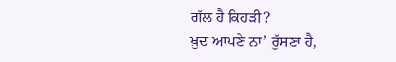ਗੱਲ ਹੈ ਕਿਹੜੀ?
ਖ਼ੁਦ ਆਪਣੇ ਨਾ’ ਰੁੱਸਣਾ ਹੈ,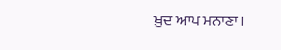ਖ਼ੁਦ ਆਪ ਮਨਾਣਾ।